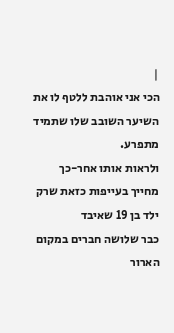|
הכי אני אוהבת ללטף לו את השיער השובב שלו שתמיד מתפרע.
ולראות אותו אחר-כך מחייך בעייפות כזאת שרק ילד בן 19 שאיבד
כבר שלושה חברים במקום הארור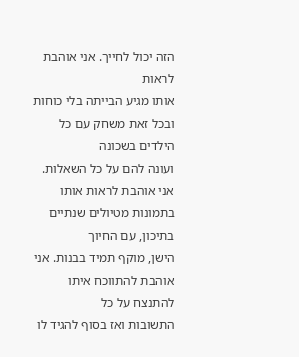הזה יכול לחייך. אני אוהבת לראות
אותו מגיע הבייתה בלי כוחות ובכל זאת משחק עם כל הילדים בשכונה
ועונה להם על כל השאלות.
אני אוהבת לראות אותו בתמונות מטיולים שנתיים בתיכון, עם החיוך
הישן, מוקף תמיד בבנות. אני אוהבת להתווכח איתו להתנצח על כל
התשובות ואז בסוף להגיד לו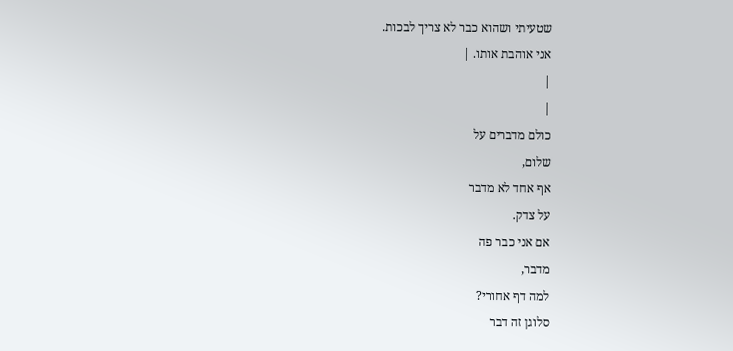שטעיתי ושהוא כבר לא צריך לבכות.
אני אוהבת אותו. |
|
|
כולם מדברים על
שלום,
אף אחד לא מדבר
על צדק.
אם אני כבר פה
מדבר,
למה דף אחורי?
סלוגן זה דבר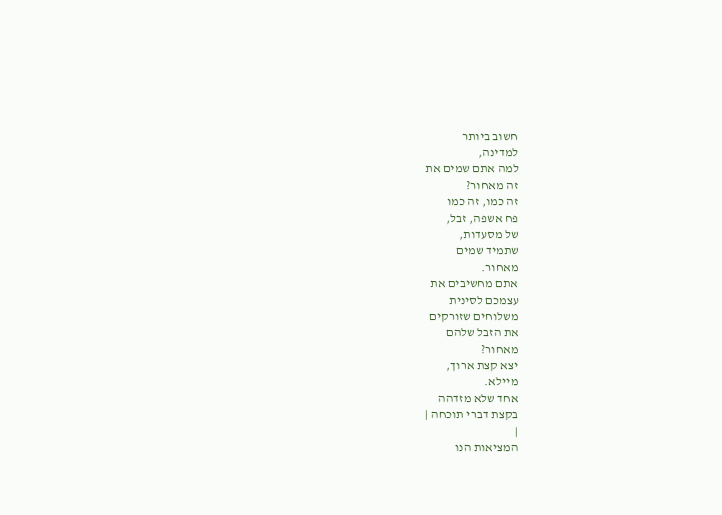חשוב ביותר
למדינה,
למה אתם שמים את
זה מאחור?
זה כמו, זה כמו
פח אשפה, זבל,
של מסעדות,
שתמיד שמים
מאחור.
אתם מחשיבים את
עצמכם לסינית
משלוחים שזורקים
את הזבל שלהם
מאחור?
יצא קצת ארוך,
מיילא.
אחד שלא מזדהה
בקצת דברי תוכחה |
|
המציאות הנו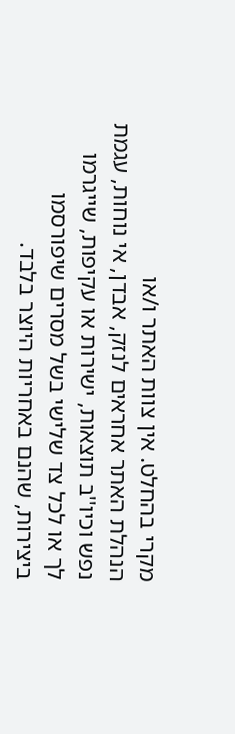מקרי בהחלט. אין צוות האתר ו/או
הנהלת האתר אחראים לנזק, אבדן, אי נוחות, עגמת
נפש וכיו''ב תוצאות, ישירות או עקיפות, שייגרמו
לך או לכל צד שלישי בשל מסרים שיפורסמו
ביצירות, שהנם באחריות היוצר בלבד.